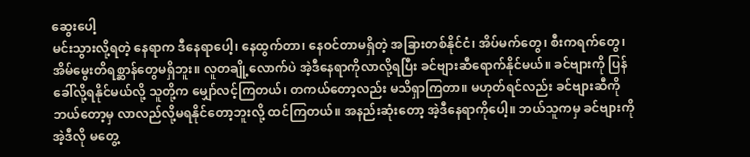ဆွေးပေါ့
မင်းသွားလို့ရတဲ့ နေရာက ဒီနေရာပေါ့၊ နေထွက်တာ၊ နေဝင်တာမရှိတဲ့ အခြားတစ်နိုင်ငံ၊ အိပ်မက်တွေ၊ စီးကရက်တွေ၊ အိမ်မွေးတိရစ္ဆာန်တွေမရှိဘူး။ လူတချို့လောက်ပဲ အဲ့ဒီနေရာကိုလာလို့ရပြီး ခင်ဗျားဆီရောက်နိုင်မယ်။ ခင်ဗျားကို ပြန်ခေါ်လို့ရနိုင်မယ်လို့ သူတို့က မျှော်လင့်ကြတယ်၊ တကယ်တော့လည်း မသိရှာကြတာ။ မဟုတ်ရင်လည်း ခင်ဗျားဆီကို ဘယ်တော့မှ လာလည်လို့မရနိုင်တော့ဘူးလို့ ထင်ကြတယ်။ အနည်းဆုံးတော့ အဲ့ဒီနေရာကိုပေါ့။ ဘယ်သူကမှ ခင်ဗျားကို အဲ့ဒီလို မတွေ့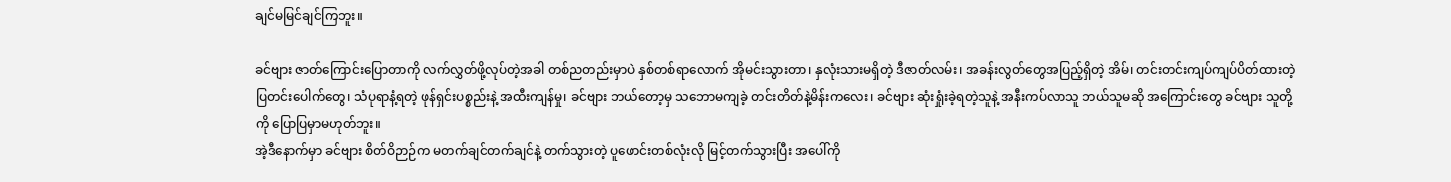ချင်မမြင်ချင်ကြဘူး။

ခင်ဗျား ဇာတ်ကြောင်းပြောတာကို လက်လွှတ်ဖို့လုပ်တဲ့အခါ တစ်ညတည်းမှာပဲ နှစ်တစ်ရာလောက် အိုမင်းသွားတာ၊ နှလုံးသားမရှိတဲ့ ဒီဇာတ်လမ်း၊ အခန်းလွတ်တွေအပြည့်ရှိတဲ့ အိမ်၊ တင်းတင်းကျပ်ကျပ်ပိတ်ထားတဲ့ ပြတင်းပေါက်တွေ၊ သံပုရာနံ့ရတဲ့ ဖုန်ရှင်းပစ္စည်းနဲ့ အထီးကျန်မှု၊ ခင်ဗျား ဘယ်တော့မှ သဘောမကျခဲ့ တင်းတိတ်နဲ့မိန်းကလေး၊ ခင်ဗျား ဆုံးရှုံးခဲ့ရတဲ့သူနဲ့ အနီးကပ်လာသူ ဘယ်သူမဆို အကြောင်းတွေ ခင်ဗျား သူတို့ကို ပြောပြမှာမဟုတ်ဘူး။
အဲ့ဒီနောက်မှာ ခင်ဗျား စိတ်ဝိဉာဉ်က မတက်ချင်တက်ချင်နဲ့ တက်သွားတဲ့ ပူဖောင်းတစ်လုံးလို မြင့်တက်သွားပြီး အပေါ်ကို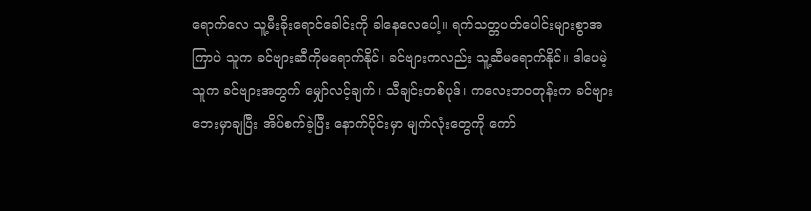ရောက်လေ သူ့မီးခိုးရောင်ခေါင်းကို ခါနေလေပေါ့။ ရက်သတ္တပတ်ပေါင်းများစွာအကြာပဲ သူက ခင်ဗျားဆီကိုမရောက်နိုင်၊ ခင်ဗျားကလည်း သူ့ဆီမရောက်နိုင်။ ဒါပေမဲ့ သူက ခင်ဗျားအတွက် မျှော်လင့်ချက်၊ သီချင်းတစ်ပုဒ်၊ ကလေးဘဝတုန်းက ခင်ဗျား ဘေးမှာချပြီး အိပ်စက်ခဲ့ပြီး နောက်ပိုင်းမှာ မျက်လုံးတွေကို ကော်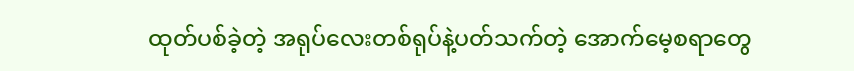ထုတ်ပစ်ခဲ့တဲ့ အရုပ်လေးတစ်ရုပ်နဲ့ပတ်သက်တဲ့ အောက်မေ့စရာတွေ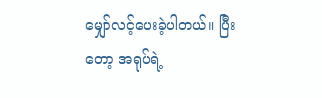မျှော်လင့်ပေးခဲ့ပါတယ်။ ပြီးတော့ အရုပ်ရဲ့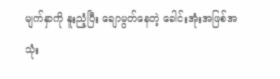မျက်နှာကို နူးညံ့ပြီး ချောမွတ်နေတဲ့ ခေါင်းအုံးအဖြစ်အသုံး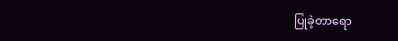ပြုခဲ့တာရော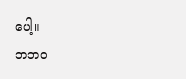ပေါ့။
ဘဘဝ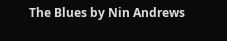The Blues by Nin Andrews